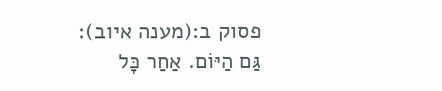פסוק ב:(מענה איוב):
גַּם הַיּוֹם. אַחַר כָּל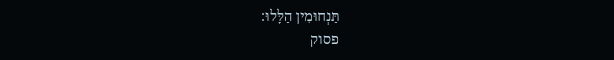תַּנְחוּמִין הַלָּלוּ:
פסוק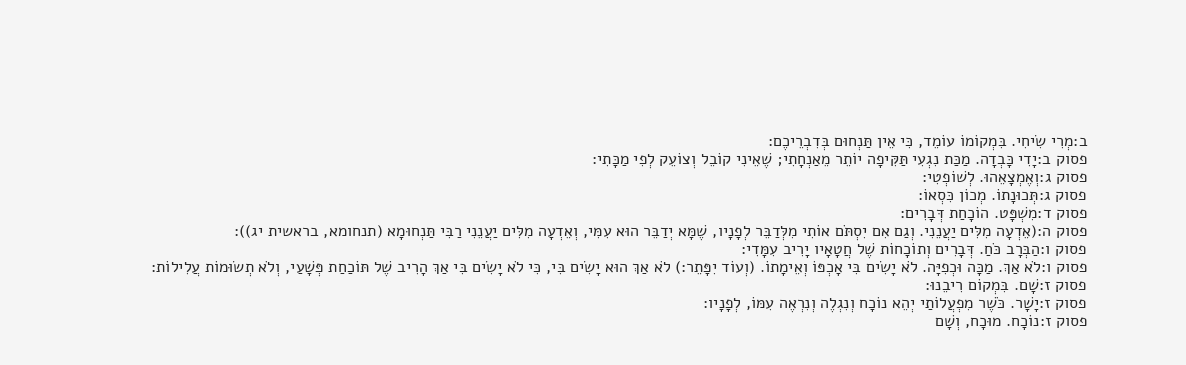ב:מְרִי שִׂיחִי. בִּמְקוֹמוֹ עוֹמֵד, כִּי אֵין תַּנְחוּם בְּדִבְרֵיכֶם:
פסוק ב:יָדִי כָּבְדָה. מַכַּת נִגְעִי תַּקִּיפָה יוֹתֵר מֵאַנְחָתִי; שֶׁאֵינִי קוֹבֵל וְצוֹעֵק לְפִי מַכָּתִי:
פסוק ג:וְאֶמְצָאֵהוּ. לְשׁוֹפְטִי:
פסוק ג:תְּכוּנָתוֹ. מְכוֹן כִּסְאוֹ:
פסוק ד:מִשְׁפָּט. הוֹכָחַת דְּבָרִים:
פסוק ה:(אֵדְעָה מִלִּים יַעֲנֵנִי. וְגַם אִם יִסְתֹּם אוֹתִי מִלְּדַבֵּר לְפָנָיו, שֶׁמָּא יְדַבֵּר הוּא עִמִּי, וְאֵדְעָה מִלִּים יַעֲנֵנִי רַבִּי תַּנְחוּמָא (תנחומא, בראשית יג)):
פסוק ו:הַבְּרָב כֹּחַ. דְּבָרִים וְתוֹכָחוֹת שֶׁל חֲטָאָיו יָרִיב עִמָּדִי:
פסוק ו:לֹא אַךְ. מַכָּה וּכְפִיָּה. לֹא יָשִׂים בִּי אָכְפּוֹ וְאֵימָתוֹ. (וְעוֹד יִפָּתֵר:) לֹא אַךְ הוּא יָשִׂים בִּי, כִּי לֹא יָשִׂים בִּי אַךְ הָרִיב שֶׁל תּוֹכַחַת פְּשָׁעַי, וְלֹא תְשׂוּמוֹת עֲלִילוֹת:
פסוק ז:שָׁם. בִּמְקוֹם רִיבֵנוּ:
פסוק ז:יָשָׁר. כֹּשֶׁר מִפְעֲלוֹתַי יְהֵא נוֹכָח וְנִגְלֶה וְנִרְאֶה עִמּוֹ, לְפָנָיו:
פסוק ז:נוֹכָח. מוּכָח, וְשָׁם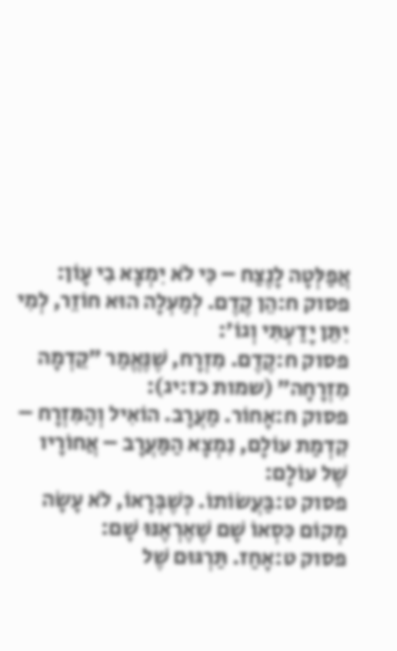אֲפַלְּטָה לָנֶצַח – כִּי לֹא יִמְצָא בִי עָוֹן:
פסוק ח:הֵן קֶדֶם. לְמַעְלָה הוּא חוֹזֵר, לְמִי יִתֵּן יָדַעְתִּי וְגוֹ׳:
פסוק ח:קֶדֶם. מִזְרָח, שֶׁנֶּאֱמַר ״קֵדְמָה מִזְרָחָה״ (שמות כז:יג):
פסוק ח:אָחוֹר. מַעֲרָב. הוֹאִיל וְהַמִּזְרָח – קִדְמַת עוֹלָם, נִמְצָא הַמַּעֲרָב – אֲחוֹרָיו שֶׁל עוֹלָם:
פסוק ט:בַּעֲשׂוֹתוֹ. כְּשֶׁבְּרָאוֹ, לֹא עָשָׂה מְקוֹם כִּסְאוֹ שָׁם שֶׁאֶרְאֶנּוּ שָׁם:
פסוק ט:אָחַז. תַּרְגּוּם שֶׁל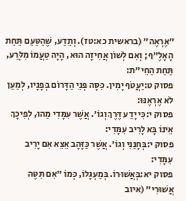״אֶרְאֶה״ (בראשית כא:טז). וְתֵדַע, שֶׁהַטַּעַם תַּחַת הָאָלֶ״ף; וְאִם לְשׁוֹן אֲחִיזָה הוּא, הָיָה טַעֲמוֹ מִלְּרַע, תַּחַת הַחֵי״ת:
פסוק ט:יַעֲטֹף יָמִין. כִּסָּה פְּנֵי הַדָּרוֹם בְּפָנָיו, לְמַעַן לֹא אֶרְאֶנּוּ:
פסוק י:כִּי יָדַע דֶּרֶךְ וְגוֹ׳. אֲשֶׁר עִמָּדִי מַהוּ, לְפִיכָךְ אֵינוֹ בָּא לָרִיב עִמָּדִי:
פסוק י:בְּחָנַנִי וְגוֹ׳. אֲשֶׁר כַּזָּהָב אֵצֵא אִם יָרִיב עִמָּדִי:
פסוק יא:בְּאֲשׁוּרוֹ. בְּמַעְגָּלוֹ, כְּמוֹ ״אִם תִּטֶּה אֲשׁוּרִי״ (איוב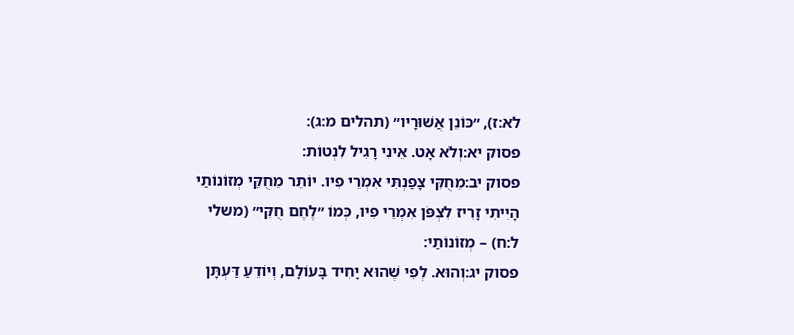לא:ז), ״כּוֹנֵן אֲשׁוּרָיו״ (תהלים מ:ג):
פסוק יא:וְלֹא אָט. אֵינִי רָגִיל לִנְטוֹת:
פסוק יב:מֵחֻקִּי צָפַנְתִּי אִמְרֵי פִיו. יוֹתֵר מֵחֻקֵּי מְזוֹנוֹתַי הָיִיתִי זָרִיז לִצְפֹּן אִמְרֵי פִיו, כְּמוֹ ״לֶחֶם חֻקִּי״ (משלי ל:ח) – מְזוֹנוֹתַי:
פסוק יג:וְהוּא. לְפִי שֶׁהוּא יָחִיד בָּעוֹלָם, וְיוֹדֵעַ דַּעְתָּן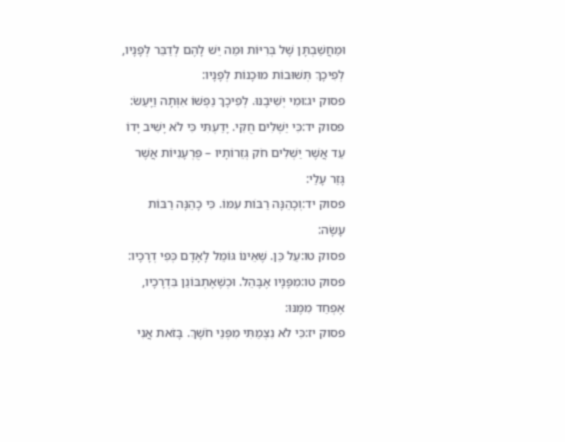וּמַחֲשַׁבְתָּן שֶׁל בְּרִיּוֹת וּמַה יֵּשׁ לָהֶם לְדַבֵּר לְפָנָיו, לְפִיכָךְ תְּשׁוּבוֹת מוּכָנוֹת לְפָנָיו:
פסוק יג:וּמִי יְשִׁיבֶנּוּ. לְפִיכָךְ נַפְשׁוֹ אִוְּתָה וַיָּעַשׂ:
פסוק יד:כִּי יַשְׁלִים חֻקִּי. יָדַעְתִּי כִּי לֹא יָשִׁיב יָדוֹ עַד אֲשֶׁר יַשְׁלִים חֹק גְּזֵרוֹתָיו – פֻּרְעָנִיּוֹת אֲשֶׁר גָּזַר עָלַי:
פסוק יד:וְכָהֵנָּה רַבּוֹת עִמּוֹ. כִּי כָהֵנָּה רַבּוֹת עָשָׂה:
פסוק טו:עַל כֵּן. שֶׁאֵינוֹ גּוֹמֵל לָאָדָם כְּפִי דְרָכָיו:
פסוק טו:מִפָּנָיו אֶבָּהֵל. וּכְשֶׁאֶתְבּוֹנֵן בִּדְרָכָיו, אֶפְחַד מִמֶּנּוּ:
פסוק יז:כִּי לֹא נִצְמַתִּי מִפְּנֵי חֹשֶׁךְ. בָּזֹאת אֲנִי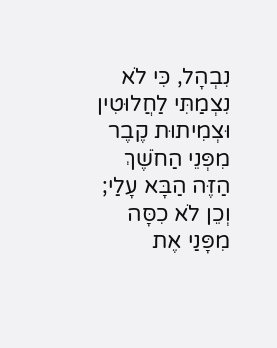נִבְהָל, כִּי לֹא נִצְמַתִּי לַחֲלוּטִין וּצְמִיתוּת קֶבֶר מִפְּנֵי הַחֹשֶׁךְ הַזֶּה הַבָּא עָלַי; וְכֵן לֹא כִסָּה מִפָּנַי אֶת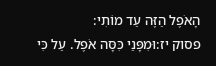הָאֹפֶל הַזֶּה עַד מוֹתִי:
פסוק יז:וּמִפָּנַי כִּסָּה אֹפֶל. עַל כִּי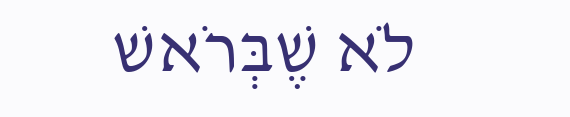לֹא שֶׁבְּרֹאשׁ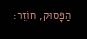הַפָּסוּק, חוֹזֵר: